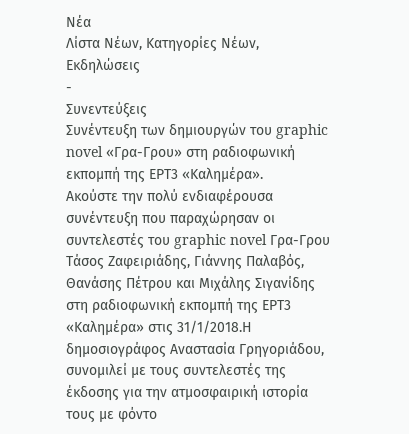Νέα
Λίστα Νέων, Κατηγορίες Νέων, Εκδηλώσεις
-
Συνεντεύξεις
Συνέντευξη των δημιουργών του graphic novel «Γρα-Γρου» στη ραδιοφωνική εκπομπή της ΕΡΤ3 «Καλημέρα».
Ακούστε την πολύ ενδιαφέρουσα συνέντευξη που παραχώρησαν οι συντελεστές του graphic novel Γρα-Γρου Τάσος Ζαφειριάδης, Γιάννης Παλαβός, Θανάσης Πέτρου και Μιχάλης Σιγανίδης στη ραδιοφωνική εκπομπή της ΕΡΤ3 «Καλημέρα» στις 31/1/2018.Η δημοσιογράφος Αναστασία Γρηγοριάδου, συνομιλεί με τους συντελεστές της έκδοσης για την ατμοσφαιρική ιστορία τους με φόντο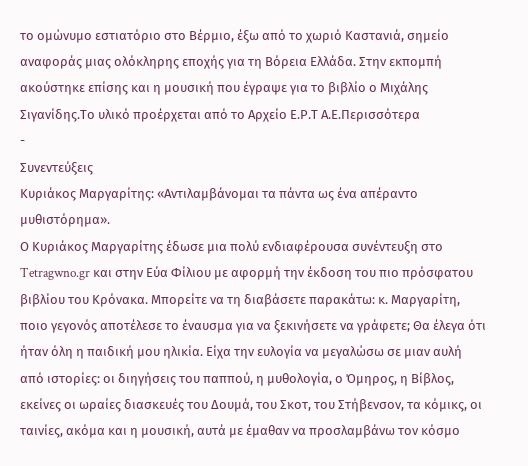το ομώνυμο εστιατόριο στο Βέρμιο, έξω από το χωριό Καστανιά, σημείο αναφοράς μιας ολόκληρης εποχής για τη Βόρεια Ελλάδα. Στην εκπομπή ακούστηκε επίσης και η μουσική που έγραψε για το βιβλίο ο Μιχάλης Σιγανίδης.Το υλικό προέρχεται από το Αρχείο Ε.Ρ.Τ Α.Ε.Περισσότερα
-
Συνεντεύξεις
Κυριάκος Μαργαρίτης: «Αντιλαμβάνομαι τα πάντα ως ένα απέραντο μυθιστόρημα».
Ο Κυριάκος Μαργαρίτης έδωσε μια πολύ ενδιαφέρουσα συνέντευξη στο Tetragwno.gr και στην Εύα Φίλιου με αφορμή την έκδοση του πιο πρόσφατου βιβλίου του Κρόνακα. Μπορείτε να τη διαβάσετε παρακάτω: κ. Μαργαρίτη, ποιο γεγονός αποτέλεσε το έναυσμα για να ξεκινήσετε να γράφετε; Θα έλεγα ότι ήταν όλη η παιδική μου ηλικία. Είχα την ευλογία να μεγαλώσω σε μιαν αυλή από ιστορίες: οι διηγήσεις του παππού, η μυθολογία, ο Όμηρος, η Βίβλος, εκείνες οι ωραίες διασκευές του Δουμά, του Σκοτ, του Στήβενσον, τα κόμικς, οι ταινίες, ακόμα και η μουσική, αυτά με έμαθαν να προσλαμβάνω τον κόσμο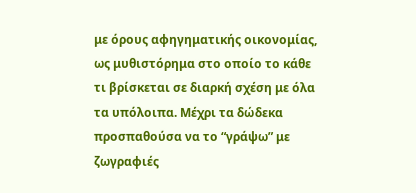με όρους αφηγηματικής οικονομίας, ως μυθιστόρημα στο οποίο το κάθε τι βρίσκεται σε διαρκή σχέση με όλα τα υπόλοιπα. Μέχρι τα δώδεκα προσπαθούσα να το “γράψω” με ζωγραφιές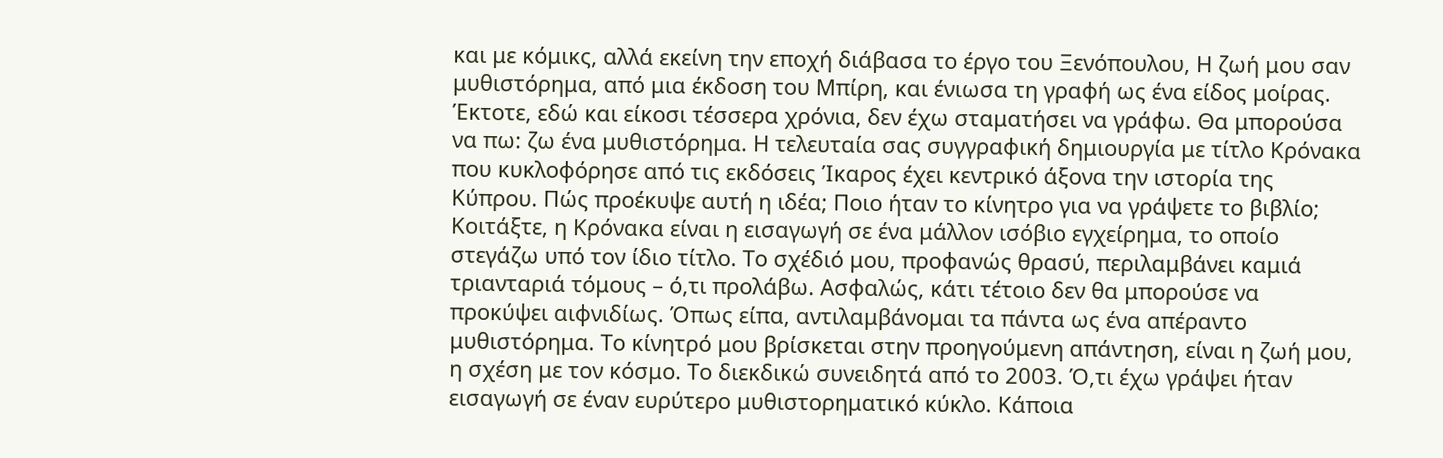και με κόμικς, αλλά εκείνη την εποχή διάβασα το έργο του Ξενόπουλου, Η ζωή μου σαν μυθιστόρημα, από μια έκδοση του Μπίρη, και ένιωσα τη γραφή ως ένα είδος μοίρας. Έκτοτε, εδώ και είκοσι τέσσερα χρόνια, δεν έχω σταματήσει να γράφω. Θα μπορούσα να πω: ζω ένα μυθιστόρημα. Η τελευταία σας συγγραφική δημιουργία με τίτλο Κρόνακα που κυκλοφόρησε από τις εκδόσεις Ίκαρος έχει κεντρικό άξονα την ιστορία της Κύπρου. Πώς προέκυψε αυτή η ιδέα; Ποιο ήταν το κίνητρο για να γράψετε το βιβλίο; Κοιτάξτε, η Κρόνακα είναι η εισαγωγή σε ένα μάλλον ισόβιο εγχείρημα, το οποίο στεγάζω υπό τον ίδιο τίτλο. Το σχέδιό μου, προφανώς θρασύ, περιλαμβάνει καμιά τριανταριά τόμους – ό,τι προλάβω. Ασφαλώς, κάτι τέτοιο δεν θα μπορούσε να προκύψει αιφνιδίως. Όπως είπα, αντιλαμβάνομαι τα πάντα ως ένα απέραντο μυθιστόρημα. Το κίνητρό μου βρίσκεται στην προηγούμενη απάντηση, είναι η ζωή μου, η σχέση με τον κόσμο. Το διεκδικώ συνειδητά από το 2003. Ό,τι έχω γράψει ήταν εισαγωγή σε έναν ευρύτερο μυθιστορηματικό κύκλο. Κάποια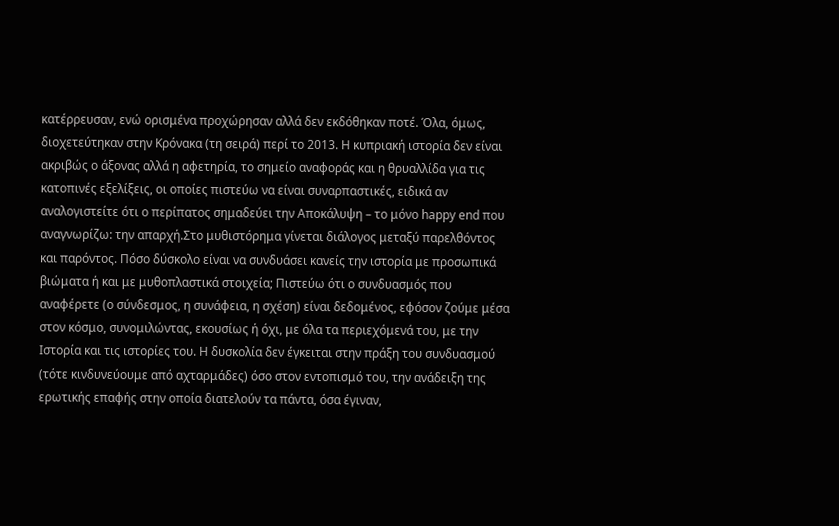κατέρρευσαν, ενώ ορισμένα προχώρησαν αλλά δεν εκδόθηκαν ποτέ. Όλα, όμως, διοχετεύτηκαν στην Κρόνακα (τη σειρά) περί το 2013. Η κυπριακή ιστορία δεν είναι ακριβώς ο άξονας αλλά η αφετηρία, το σημείο αναφοράς και η θρυαλλίδα για τις κατοπινές εξελίξεις, οι οποίες πιστεύω να είναι συναρπαστικές, ειδικά αν αναλογιστείτε ότι ο περίπατος σημαδεύει την Αποκάλυψη – το μόνο happy end που αναγνωρίζω: την απαρχή.Στο μυθιστόρημα γίνεται διάλογος μεταξύ παρελθόντος και παρόντος. Πόσο δύσκολο είναι να συνδυάσει κανείς την ιστορία με προσωπικά βιώματα ή και με μυθοπλαστικά στοιχεία; Πιστεύω ότι ο συνδυασμός που αναφέρετε (ο σύνδεσμος, η συνάφεια, η σχέση) είναι δεδομένος, εφόσον ζούμε μέσα στον κόσμο, συνομιλώντας, εκουσίως ή όχι, με όλα τα περιεχόμενά του, με την Ιστορία και τις ιστορίες του. Η δυσκολία δεν έγκειται στην πράξη του συνδυασμού (τότε κινδυνεύουμε από αχταρμάδες) όσο στον εντοπισμό του, την ανάδειξη της ερωτικής επαφής στην οποία διατελούν τα πάντα, όσα έγιναν,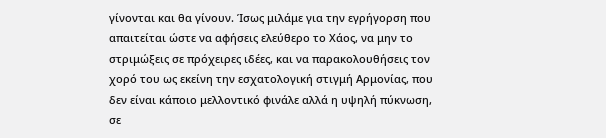γίνονται και θα γίνουν. Ίσως μιλάμε για την εγρήγορση που απαιτείται ώστε να αφήσεις ελεύθερο το Χάος, να μην το στριμώξεις σε πρόχειρες ιδέες, και να παρακολουθήσεις τον χορό του ως εκείνη την εσχατολογική στιγμή Αρμονίας, που δεν είναι κάποιο μελλοντικό φινάλε αλλά η υψηλή πύκνωση, σε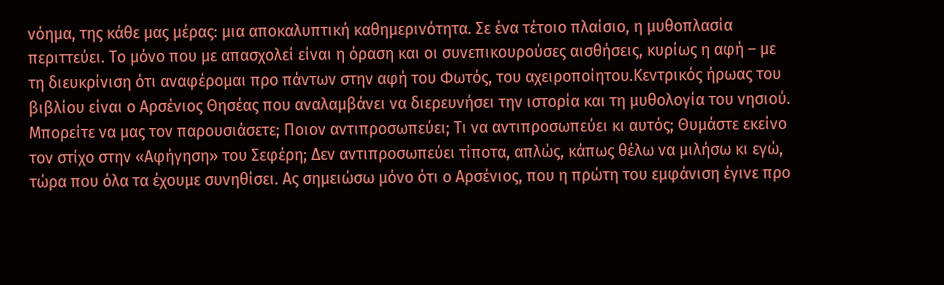νόημα, της κάθε μας μέρας: μια αποκαλυπτική καθημερινότητα. Σε ένα τέτοιο πλαίσιο, η μυθοπλασία περιττεύει. Το μόνο που με απασχολεί είναι η όραση και οι συνεπικουρούσες αισθήσεις, κυρίως η αφή – με τη διευκρίνιση ότι αναφέρομαι προ πάντων στην αφή του Φωτός, του αχειροποίητου.Κεντρικός ήρωας του βιβλίου είναι ο Αρσένιος Θησέας που αναλαμβάνει να διερευνήσει την ιστορία και τη μυθολογία του νησιού. Μπορείτε να μας τον παρουσιάσετε; Ποιον αντιπροσωπεύει; Τι να αντιπροσωπεύει κι αυτός; Θυμάστε εκείνο τον στίχο στην «Αφήγηση» του Σεφέρη; Δεν αντιπροσωπεύει τίποτα, απλώς, κάπως θέλω να μιλήσω κι εγώ, τώρα που όλα τα έχουμε συνηθίσει. Ας σημειώσω μόνο ότι ο Αρσένιος, που η πρώτη του εμφάνιση έγινε προ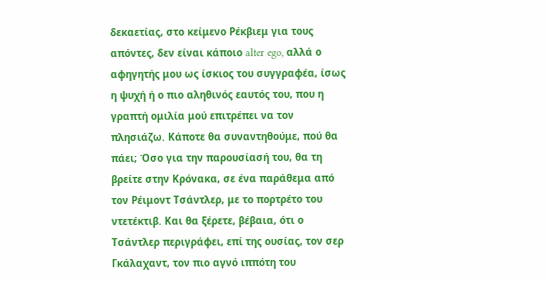δεκαετίας, στο κείμενο Ρέκβιεμ για τους απόντες, δεν είναι κάποιο alter ego, αλλά ο αφηγητής μου ως ίσκιος του συγγραφέα, ίσως η ψυχή ή ο πιο αληθινός εαυτός του, που η γραπτή ομιλία μού επιτρέπει να τον πλησιάζω. Κάποτε θα συναντηθούμε, πού θα πάει; Όσο για την παρουσίασή του, θα τη βρείτε στην Κρόνακα, σε ένα παράθεμα από τον Ρέιμοντ Τσάντλερ, με το πορτρέτο του ντετέκτιβ. Και θα ξέρετε, βέβαια, ότι ο Τσάντλερ περιγράφει, επί της ουσίας, τον σερ Γκάλαχαντ, τον πιο αγνό ιππότη του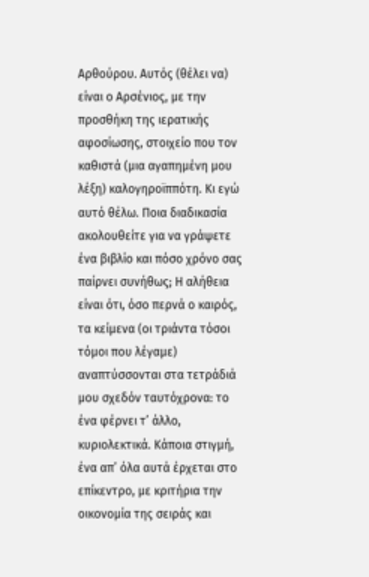Αρθούρου. Αυτός (θέλει να) είναι ο Αρσένιος, με την προσθήκη της ιερατικής αφοσίωσης, στοιχείο που τον καθιστά (μια αγαπημένη μου λέξη) καλογηροϊππότη. Κι εγώ αυτό θέλω. Ποια διαδικασία ακολουθείτε για να γράψετε ένα βιβλίο και πόσο χρόνο σας παίρνει συνήθως; Η αλήθεια είναι ότι, όσο περνά ο καιρός, τα κείμενα (οι τριάντα τόσοι τόμοι που λέγαμε) αναπτύσσονται στα τετράδιά μου σχεδόν ταυτόχρονα: το ένα φέρνει τ’ άλλο, κυριολεκτικά. Κάποια στιγμή, ένα απ’ όλα αυτά έρχεται στο επίκεντρο, με κριτήρια την οικονομία της σειράς και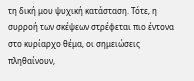τη δική μου ψυχική κατάσταση. Τότε, η συρροή των σκέψεων στρέφεται πιο έντονα στο κυρίαρχο θέμα, οι σημειώσεις πληθαίνουν,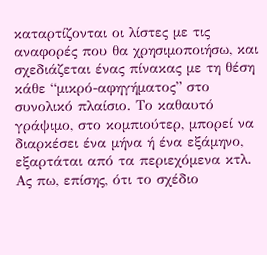καταρτίζονται οι λίστες με τις αναφορές που θα χρησιμοποιήσω, και σχεδιάζεται ένας πίνακας με τη θέση κάθε “μικρό-αφηγήματος” στο συνολικό πλαίσιο. Το καθαυτό γράψιμο, στο κομπιούτερ, μπορεί να διαρκέσει ένα μήνα ή ένα εξάμηνο, εξαρτάται από τα περιεχόμενα κτλ. Ας πω, επίσης, ότι το σχέδιο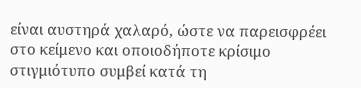είναι αυστηρά χαλαρό, ώστε να παρεισφρέει στο κείμενο και οποιοδήποτε κρίσιμο στιγμιότυπο συμβεί κατά τη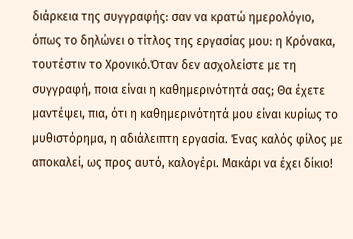διάρκεια της συγγραφής: σαν να κρατώ ημερολόγιο, όπως το δηλώνει ο τίτλος της εργασίας μου: η Κρόνακα, τουτέστιν το Χρονικό.Όταν δεν ασχολείστε με τη συγγραφή, ποια είναι η καθημερινότητά σας; Θα έχετε μαντέψει, πια, ότι η καθημερινότητά μου είναι κυρίως το μυθιστόρημα, η αδιάλειπτη εργασία. Ένας καλός φίλος με αποκαλεί, ως προς αυτό, καλογέρι. Μακάρι να έχει δίκιο!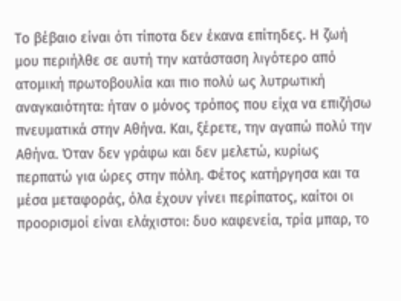Το βέβαιο είναι ότι τίποτα δεν έκανα επίτηδες. Η ζωή μου περιήλθε σε αυτή την κατάσταση λιγότερο από ατομική πρωτοβουλία και πιο πολύ ως λυτρωτική αναγκαιότητα: ήταν ο μόνος τρόπος που είχα να επιζήσω πνευματικά στην Αθήνα. Και, ξέρετε, την αγαπώ πολύ την Αθήνα. Όταν δεν γράφω και δεν μελετώ, κυρίως περπατώ για ώρες στην πόλη. Φέτος κατήργησα και τα μέσα μεταφοράς, όλα έχουν γίνει περίπατος, καίτοι οι προορισμοί είναι ελάχιστοι: δυο καφενεία, τρία μπαρ, το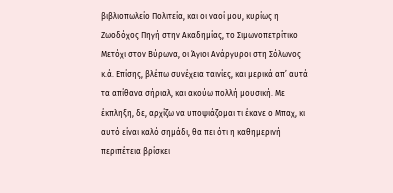βιβλιοπωλείο Πολιτεία, και οι ναοί μου, κυρίως η Ζωοδόχος Πηγή στην Ακαδημίας, το Σιμωνοπετρίτικο Μετόχι στον Βύρωνα, οι Άγιοι Ανάργυροι στη Σόλωνος κ.ά. Επίσης, βλέπω συνέχεια ταινίες, και μερικά απ’ αυτά τα απίθανα σήριαλ, και ακούω πολλή μουσική. Με έκπληξη, δε, αρχίζω να υποψιάζομαι τι έκανε ο Μπαχ, κι αυτό είναι καλό σημάδι, θα πει ότι η καθημερινή περιπέτεια βρίσκει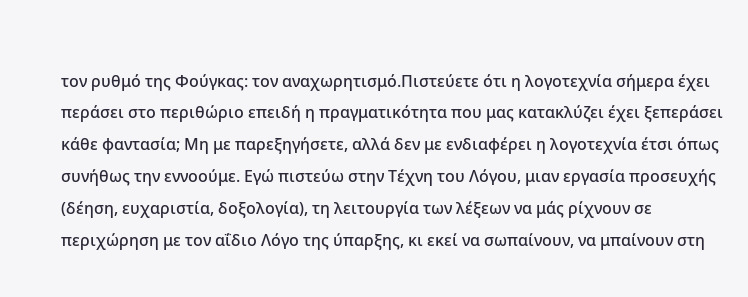τον ρυθμό της Φούγκας: τον αναχωρητισμό.Πιστεύετε ότι η λογοτεχνία σήμερα έχει περάσει στο περιθώριο επειδή η πραγματικότητα που μας κατακλύζει έχει ξεπεράσει κάθε φαντασία; Μη με παρεξηγήσετε, αλλά δεν με ενδιαφέρει η λογοτεχνία έτσι όπως συνήθως την εννοούμε. Εγώ πιστεύω στην Τέχνη του Λόγου, μιαν εργασία προσευχής (δέηση, ευχαριστία, δοξολογία), τη λειτουργία των λέξεων να μάς ρίχνουν σε περιχώρηση με τον αΐδιο Λόγο της ύπαρξης, κι εκεί να σωπαίνουν, να μπαίνουν στη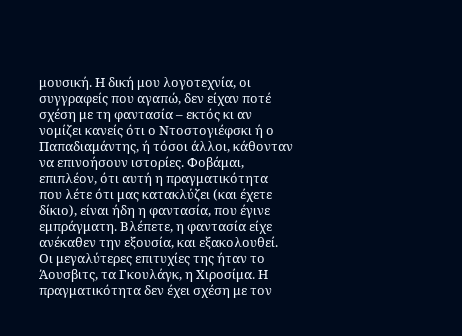μουσική. Η δική μου λογοτεχνία, οι συγγραφείς που αγαπώ, δεν είχαν ποτέ σχέση με τη φαντασία – εκτός κι αν νομίζει κανείς ότι ο Ντοστογιέφσκι ή ο Παπαδιαμάντης, ή τόσοι άλλοι, κάθονταν να επινοήσουν ιστορίες. Φοβάμαι, επιπλέον, ότι αυτή η πραγματικότητα που λέτε ότι μας κατακλύζει (και έχετε δίκιο), είναι ήδη η φαντασία, που έγινε εμπράγματη. Βλέπετε, η φαντασία είχε ανέκαθεν την εξουσία, και εξακολουθεί. Οι μεγαλύτερες επιτυχίες της ήταν το Άουσβιτς, τα Γκουλάγκ, η Χιροσίμα. Η πραγματικότητα δεν έχει σχέση με τον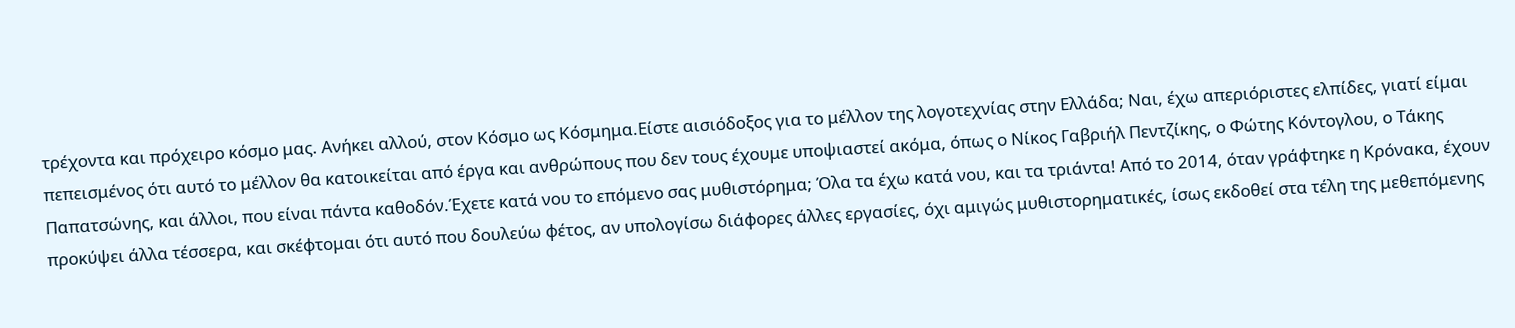τρέχοντα και πρόχειρο κόσμο μας. Ανήκει αλλού, στον Κόσμο ως Κόσμημα.Είστε αισιόδοξος για το μέλλον της λογοτεχνίας στην Ελλάδα; Ναι, έχω απεριόριστες ελπίδες, γιατί είμαι πεπεισμένος ότι αυτό το μέλλον θα κατοικείται από έργα και ανθρώπους που δεν τους έχουμε υποψιαστεί ακόμα, όπως ο Νίκος Γαβριήλ Πεντζίκης, ο Φώτης Κόντογλου, ο Τάκης Παπατσώνης, και άλλοι, που είναι πάντα καθοδόν.Έχετε κατά νου το επόμενο σας μυθιστόρημα; Όλα τα έχω κατά νου, και τα τριάντα! Από το 2014, όταν γράφτηκε η Κρόνακα, έχουν προκύψει άλλα τέσσερα, και σκέφτομαι ότι αυτό που δουλεύω φέτος, αν υπολογίσω διάφορες άλλες εργασίες, όχι αμιγώς μυθιστορηματικές, ίσως εκδοθεί στα τέλη της μεθεπόμενης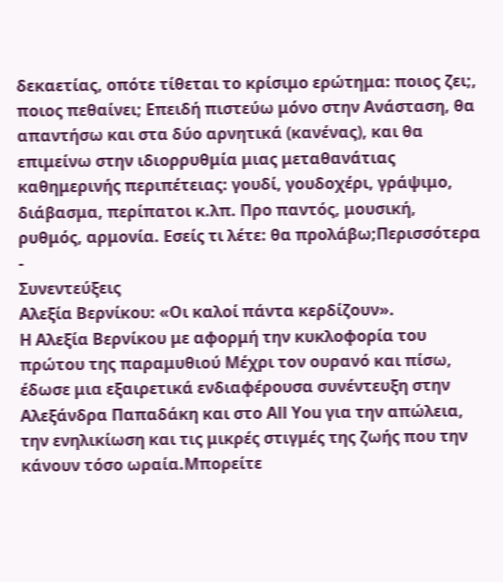δεκαετίας, οπότε τίθεται το κρίσιμο ερώτημα: ποιος ζει;, ποιος πεθαίνει; Επειδή πιστεύω μόνο στην Ανάσταση, θα απαντήσω και στα δύο αρνητικά (κανένας), και θα επιμείνω στην ιδιορρυθμία μιας μεταθανάτιας καθημερινής περιπέτειας: γουδί, γουδοχέρι, γράψιμο, διάβασμα, περίπατοι κ.λπ. Προ παντός, μουσική, ρυθμός, αρμονία. Εσείς τι λέτε: θα προλάβω;Περισσότερα
-
Συνεντεύξεις
Αλεξία Βερνίκου: «Οι καλοί πάντα κερδίζουν».
Η Αλεξία Βερνίκου με αφορμή την κυκλοφορία του πρώτου της παραμυθιού Μέχρι τον ουρανό και πίσω, έδωσε μια εξαιρετικά ενδιαφέρουσα συνέντευξη στην Αλεξάνδρα Παπαδάκη και στο All You για την απώλεια, την ενηλικίωση και τις μικρές στιγμές της ζωής που την κάνουν τόσο ωραία.Μπορείτε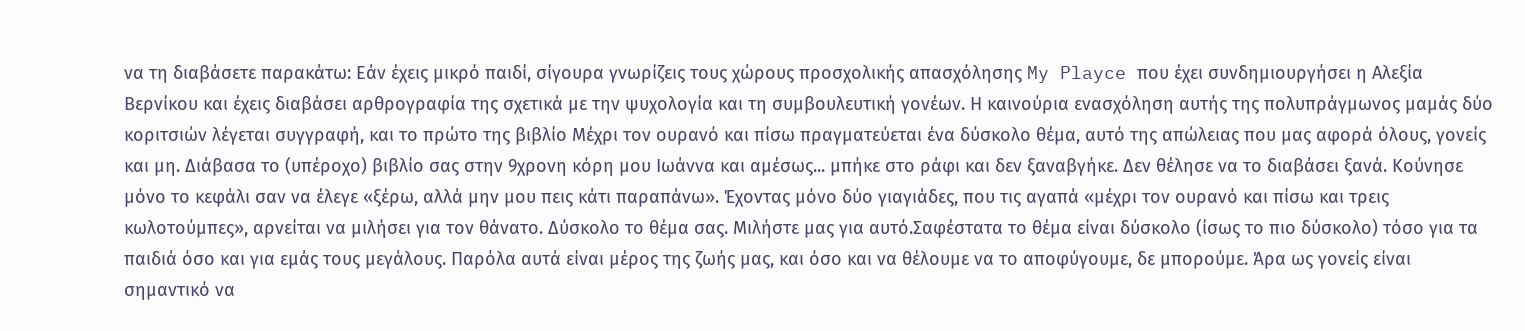να τη διαβάσετε παρακάτω: Εάν έχεις μικρό παιδί, σίγουρα γνωρίζεις τους χώρους προσχολικής απασχόλησης My Playce που έχει συνδημιουργήσει η Αλεξία Βερνίκου και έχεις διαβάσει αρθρογραφία της σχετικά με την ψυχολογία και τη συμβουλευτική γονέων. Η καινούρια ενασχόληση αυτής της πολυπράγμωνος μαμάς δύο κοριτσιών λέγεται συγγραφή, και το πρώτο της βιβλίο Μέχρι τον ουρανό και πίσω πραγματεύεται ένα δύσκολο θέμα, αυτό της απώλειας που μας αφορά όλους, γονείς και μη. Διάβασα το (υπέροχο) βιβλίο σας στην 9χρονη κόρη μου Ιωάννα και αμέσως... μπήκε στο ράφι και δεν ξαναβγήκε. Δεν θέλησε να το διαβάσει ξανά. Κούνησε μόνο το κεφάλι σαν να έλεγε «ξέρω, αλλά μην μου πεις κάτι παραπάνω». Έχοντας μόνο δύο γιαγιάδες, που τις αγαπά «μέχρι τον ουρανό και πίσω και τρεις κωλοτούμπες», αρνείται να μιλήσει για τον θάνατο. Δύσκολο το θέμα σας. Μιλήστε μας για αυτό.Σαφέστατα το θέμα είναι δύσκολο (ίσως το πιο δύσκολο) τόσο για τα παιδιά όσο και για εμάς τους μεγάλους. Παρόλα αυτά είναι μέρος της ζωής μας, και όσο και να θέλουμε να το αποφύγουμε, δε μπορούμε. Άρα ως γονείς είναι σημαντικό να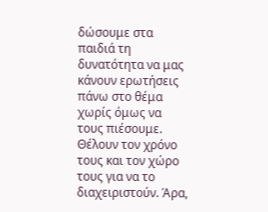δώσουμε στα παιδιά τη δυνατότητα να μας κάνουν ερωτήσεις πάνω στο θέμα χωρίς όμως να τους πιέσουμε. Θέλουν τον χρόνο τους και τον χώρο τους για να το διαχειριστούν. Άρα,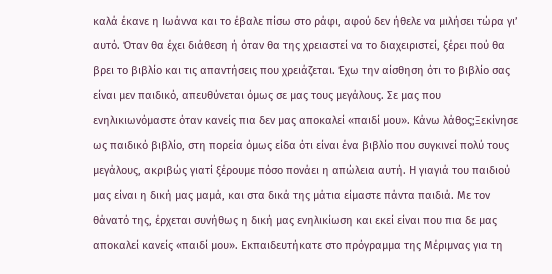καλά έκανε η Ιωάννα και το έβαλε πίσω στο ράφι, αφού δεν ήθελε να μιλήσει τώρα γι’ αυτό. Όταν θα έχει διάθεση ή όταν θα της χρειαστεί να το διαχειριστεί, ξέρει πού θα βρει το βιβλίο και τις απαντήσεις που χρειάζεται. Έχω την αίσθηση ότι το βιβλίο σας είναι μεν παιδικό, απευθύνεται όμως σε μας τους μεγάλους. Σε μας που ενηλικιωνόμαστε όταν κανείς πια δεν μας αποκαλεί «παιδί μου». Κάνω λάθος;Ξεκίνησε ως παιδικό βιβλίο, στη πορεία όμως είδα ότι είναι ένα βιβλίο που συγκινεί πολύ τους μεγάλους, ακριβώς γιατί ξέρουμε πόσο πονάει η απώλεια αυτή. Η γιαγιά του παιδιού μας είναι η δική μας μαμά, και στα δικά της μάτια είμαστε πάντα παιδιά. Με τον θάνατό της, έρχεται συνήθως η δική μας ενηλικίωση και εκεί είναι που πια δε μας αποκαλεί κανείς «παιδί μου». Εκπαιδευτήκατε στο πρόγραμμα της Μέριμνας για τη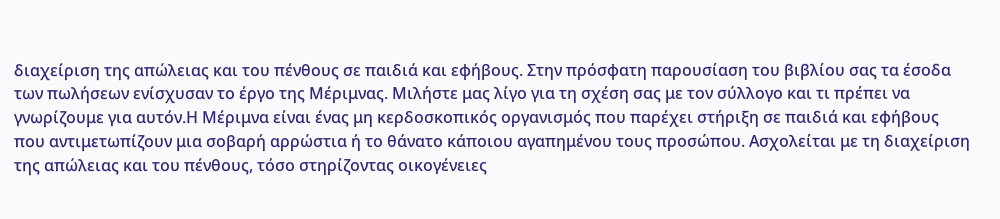διαχείριση της απώλειας και του πένθους σε παιδιά και εφήβους. Στην πρόσφατη παρουσίαση του βιβλίου σας τα έσοδα των πωλήσεων ενίσχυσαν το έργο της Μέριμνας. Μιλήστε μας λίγο για τη σχέση σας με τον σύλλογο και τι πρέπει να γνωρίζουμε για αυτόν.Η Μέριμνα είναι ένας μη κερδοσκοπικός οργανισμός που παρέχει στήριξη σε παιδιά και εφήβους που αντιμετωπίζουν μια σοβαρή αρρώστια ή το θάνατο κάποιου αγαπημένου τους προσώπου. Ασχολείται με τη διαχείριση της απώλειας και του πένθους, τόσο στηρίζοντας οικογένειες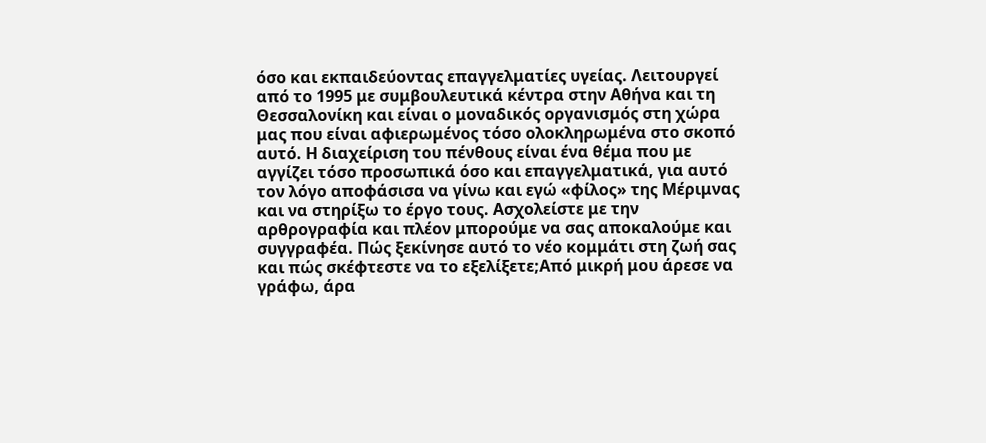όσο και εκπαιδεύοντας επαγγελματίες υγείας. Λειτουργεί από το 1995 με συμβουλευτικά κέντρα στην Αθήνα και τη Θεσσαλονίκη και είναι ο μοναδικός οργανισμός στη χώρα μας που είναι αφιερωμένος τόσο ολοκληρωμένα στο σκοπό αυτό. Η διαχείριση του πένθους είναι ένα θέμα που με αγγίζει τόσο προσωπικά όσο και επαγγελματικά, για αυτό τον λόγο αποφάσισα να γίνω και εγώ «φίλος» της Μέριμνας και να στηρίξω το έργο τους. Ασχολείστε με την αρθρογραφία και πλέον μπορούμε να σας αποκαλούμε και συγγραφέα. Πώς ξεκίνησε αυτό το νέο κομμάτι στη ζωή σας και πώς σκέφτεστε να το εξελίξετε;Από μικρή μου άρεσε να γράφω, άρα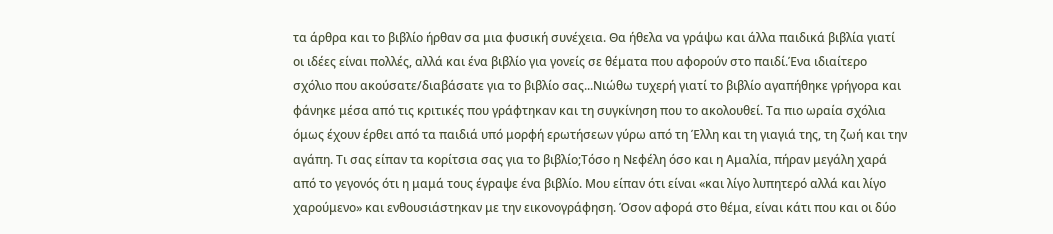τα άρθρα και το βιβλίο ήρθαν σα μια φυσική συνέχεια. Θα ήθελα να γράψω και άλλα παιδικά βιβλία γιατί οι ιδέες είναι πολλές, αλλά και ένα βιβλίο για γονείς σε θέματα που αφορούν στο παιδί.Ένα ιδιαίτερο σχόλιο που ακούσατε/διαβάσατε για το βιβλίο σας...Νιώθω τυχερή γιατί το βιβλίο αγαπήθηκε γρήγορα και φάνηκε μέσα από τις κριτικές που γράφτηκαν και τη συγκίνηση που το ακολουθεί. Τα πιο ωραία σχόλια όμως έχουν έρθει από τα παιδιά υπό μορφή ερωτήσεων γύρω από τη Έλλη και τη γιαγιά της, τη ζωή και την αγάπη. Τι σας είπαν τα κορίτσια σας για το βιβλίο;Τόσο η Νεφέλη όσο και η Αμαλία, πήραν μεγάλη χαρά από το γεγονός ότι η μαμά τους έγραψε ένα βιβλίο. Μου είπαν ότι είναι «και λίγο λυπητερό αλλά και λίγο χαρούμενο» και ενθουσιάστηκαν με την εικονογράφηση. Όσον αφορά στο θέμα, είναι κάτι που και οι δύο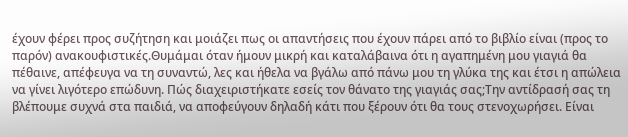έχουν φέρει προς συζήτηση και μοιάζει πως οι απαντήσεις που έχουν πάρει από το βιβλίο είναι (προς το παρόν) ανακουφιστικές.Θυμάμαι όταν ήμουν μικρή και καταλάβαινα ότι η αγαπημένη μου γιαγιά θα πέθαινε, απέφευγα να τη συναντώ, λες και ήθελα να βγάλω από πάνω μου τη γλύκα της και έτσι η απώλεια να γίνει λιγότερο επώδυνη. Πώς διαχειριστήκατε εσείς τον θάνατο της γιαγιάς σας;Την αντίδρασή σας τη βλέπουμε συχνά στα παιδιά, να αποφεύγουν δηλαδή κάτι που ξέρουν ότι θα τους στενοχωρήσει. Είναι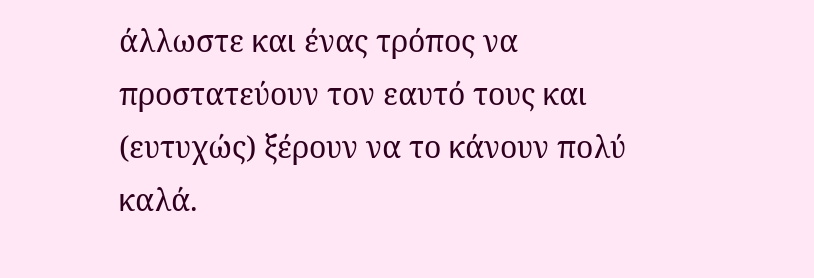άλλωστε και ένας τρόπος να προστατεύουν τον εαυτό τους και (ευτυχώς) ξέρουν να το κάνουν πολύ καλά.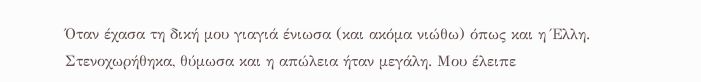Όταν έχασα τη δική μου γιαγιά ένιωσα (και ακόμα νιώθω) όπως και η Έλλη. Στενοχωρήθηκα, θύμωσα και η απώλεια ήταν μεγάλη. Μου έλειπε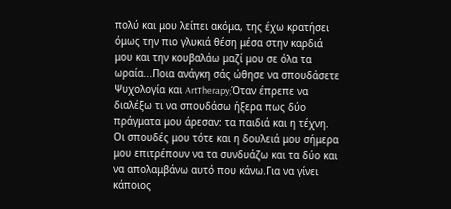πολύ και μου λείπει ακόμα, της έχω κρατήσει όμως την πιο γλυκιά θέση μέσα στην καρδιά μου και την κουβαλάω μαζί μου σε όλα τα ωραία...Ποια ανάγκη σάς ώθησε να σπουδάσετε Ψυχολογία και ArtTherapy;Όταν έπρεπε να διαλέξω τι να σπουδάσω ήξερα πως δύο πράγματα μου άρεσαν: τα παιδιά και η τέχνη. Οι σπουδές μου τότε και η δουλειά μου σήμερα μου επιτρέπουν να τα συνδυάζω και τα δύο και να απολαμβάνω αυτό που κάνω.Για να γίνει κάποιος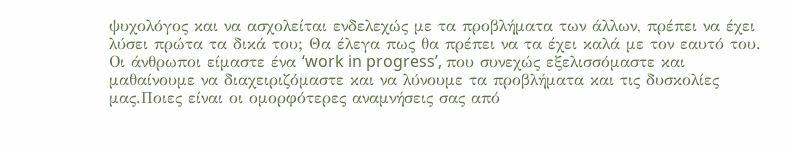ψυχολόγος και να ασχολείται ενδελεχώς με τα προβλήματα των άλλων, πρέπει να έχει λύσει πρώτα τα δικά του; Θα έλεγα πως θα πρέπει να τα έχει καλά με τον εαυτό του. Οι άνθρωποι είμαστε ένα ‘work in progress’, που συνεχώς εξελισσόμαστε και μαθαίνουμε να διαχειριζόμαστε και να λύνουμε τα προβλήματα και τις δυσκολίες μας.Ποιες είναι οι ομορφότερες αναμνήσεις σας από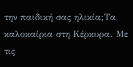την παιδική σας ηλικία;Τα καλοκαίρια στη Κέρκυρα. Με τις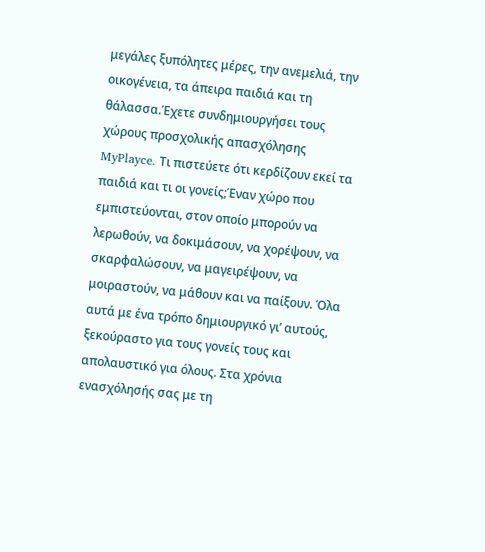μεγάλες ξυπόλητες μέρες, την ανεμελιά, την οικογένεια, τα άπειρα παιδιά και τη θάλασσα.Έχετε συνδημιουργήσει τους χώρους προσχολικής απασχόλησης MyPlayce. Τι πιστεύετε ότι κερδίζουν εκεί τα παιδιά και τι οι γονείς;Έναν χώρο που εμπιστεύονται, στον οποίο μπορούν να λερωθούν, να δοκιμάσουν, να χορέψουν, να σκαρφαλώσουν, να μαγειρέψουν, να μοιραστούν, να μάθουν και να παίξουν. Όλα αυτά με ένα τρόπο δημιουργικό γι’ αυτούς, ξεκούραστο για τους γονείς τους και απολαυστικό για όλους. Στα χρόνια ενασχόλησής σας με τη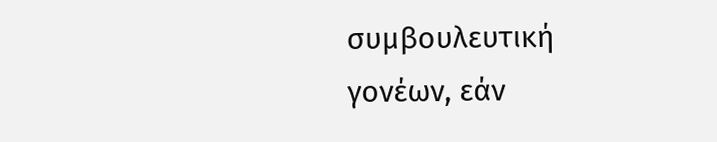συμβουλευτική γονέων, εάν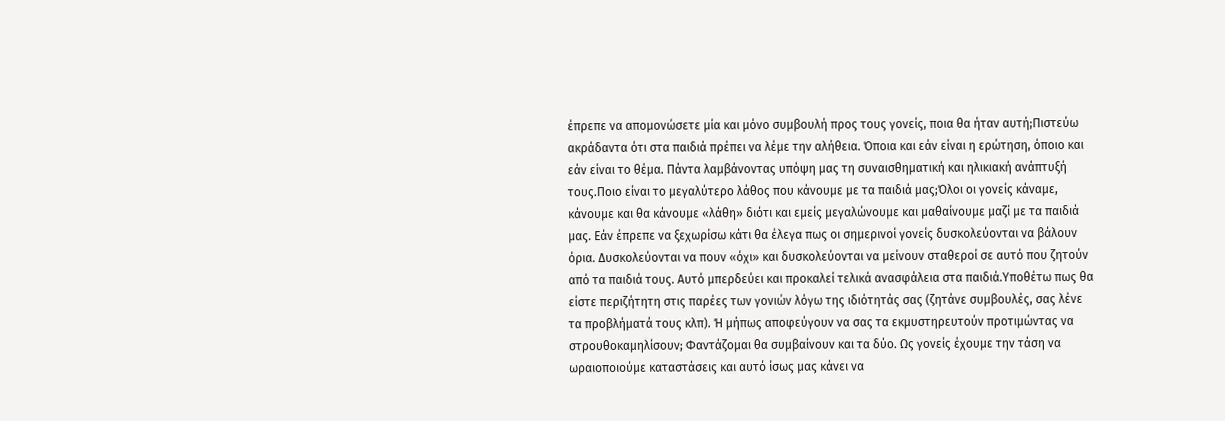έπρεπε να απομονώσετε μία και μόνο συμβουλή προς τους γονείς, ποια θα ήταν αυτή;Πιστεύω ακράδαντα ότι στα παιδιά πρέπει να λέμε την αλήθεια. Όποια και εάν είναι η ερώτηση, όποιο και εάν είναι το θέμα. Πάντα λαμβάνοντας υπόψη μας τη συναισθηματική και ηλικιακή ανάπτυξή τους.Ποιο είναι το μεγαλύτερο λάθος που κάνουμε με τα παιδιά μας;Όλοι οι γονείς κάναμε, κάνουμε και θα κάνουμε «λάθη» διότι και εμείς μεγαλώνουμε και μαθαίνουμε μαζί με τα παιδιά μας. Εάν έπρεπε να ξεχωρίσω κάτι θα έλεγα πως οι σημερινοί γονείς δυσκολεύονται να βάλουν όρια. Δυσκολεύονται να πουν «όχι» και δυσκολεύονται να μείνουν σταθεροί σε αυτό που ζητούν από τα παιδιά τους. Αυτό μπερδεύει και προκαλεί τελικά ανασφάλεια στα παιδιά.Υποθέτω πως θα είστε περιζήτητη στις παρέες των γονιών λόγω της ιδιότητάς σας (ζητάνε συμβουλές, σας λένε τα προβλήματά τους κλπ). Ή μήπως αποφεύγουν να σας τα εκμυστηρευτούν προτιμώντας να στρουθοκαμηλίσουν; Φαντάζομαι θα συμβαίνουν και τα δύο. Ως γονείς έχουμε την τάση να ωραιοποιούμε καταστάσεις και αυτό ίσως μας κάνει να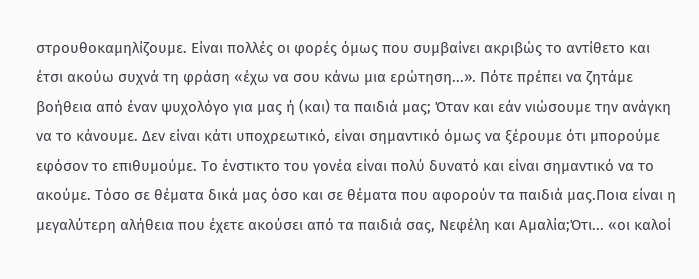στρουθοκαμηλίζουμε. Είναι πολλές οι φορές όμως που συμβαίνει ακριβώς το αντίθετο και έτσι ακούω συχνά τη φράση «έχω να σου κάνω μια ερώτηση...». Πότε πρέπει να ζητάμε βοήθεια από έναν ψυχολόγο για μας ή (και) τα παιδιά μας; Όταν και εάν νιώσουμε την ανάγκη να το κάνουμε. Δεν είναι κάτι υποχρεωτικό, είναι σημαντικό όμως να ξέρουμε ότι μπορούμε εφόσον το επιθυμούμε. Το ένστικτο του γονέα είναι πολύ δυνατό και είναι σημαντικό να το ακούμε. Τόσο σε θέματα δικά μας όσο και σε θέματα που αφορούν τα παιδιά μας.Ποια είναι η μεγαλύτερη αλήθεια που έχετε ακούσει από τα παιδιά σας, Νεφέλη και Αμαλία;Ότι... «οι καλοί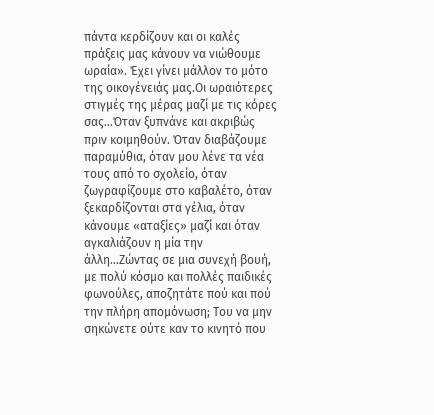πάντα κερδίζουν και οι καλές πράξεις μας κάνουν να νιώθουμε ωραία». Έχει γίνει μάλλον το μότο της οικογένειάς μας.Οι ωραιότερες στιγμές της μέρας μαζί με τις κόρες σας...Όταν ξυπνάνε και ακριβώς πριν κοιμηθούν. Όταν διαβάζουμε παραμύθια, όταν μου λένε τα νέα τους από το σχολείο, όταν ζωγραφίζουμε στο καβαλέτο, όταν ξεκαρδίζονται στα γέλια, όταν κάνουμε «αταξίες» μαζί και όταν αγκαλιάζουν η μία την άλλη...Ζώντας σε μια συνεχή βουή, με πολύ κόσμο και πολλές παιδικές φωνούλες, αποζητάτε πού και πού την πλήρη απομόνωση; Του να μην σηκώνετε ούτε καν το κινητό που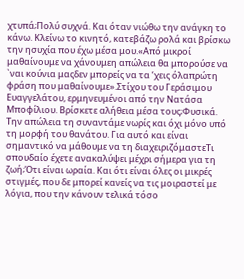χτυπά;Πολύ συχνά. Και όταν νιώθω την ανάγκη το κάνω. Κλείνω το κινητό, κατεβάζω ρολά και βρίσκω την ησυχία που έχω μέσα μου.«Από μικροί μαθαίνουμε να χάνουμεη απώλεια θα μπορούσε να `ναι κούνια μαςδεν μπορείς να τα ’χεις όλαπρώτη φράση που μαθαίνουμε».Στίχου του Γεράσιμου Ευαγγελάτου, ερμηνευμένοι από την Νατάσα Μποφίλιου. Βρίσκετε αλήθεια μέσα τους;Φυσικά. Την απώλεια τη συναντάμε νωρίς και όχι μόνο υπό τη μορφή του θανάτου. Για αυτό και είναι σημαντικό να μάθουμε να τη διαχειριζόμαστεΤι σπουδαίο έχετε ανακαλύψει μέχρι σήμερα για τη ζωή;Ότι είναι ωραία. Και ότι είναι όλες οι μικρές στιγμές, που δε μπορεί κανείς να τις μοιραστεί με λόγια, που την κάνουν τελικά τόσο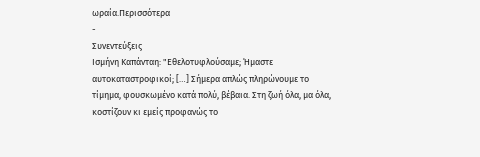ωραία.Περισσότερα
-
Συνεντεύξεις
Ισμήνη Καπάνταη: "Εθελοτυφλούσαμε; Ήμαστε αυτοκαταστροφικοί; […] Σήμερα απλώς πληρώνουμε το τίμημα, φουσκωμένο κατά πολύ, βέβαια. Στη ζωή όλα, μα όλα, κοστίζουν κι εμείς προφανώς το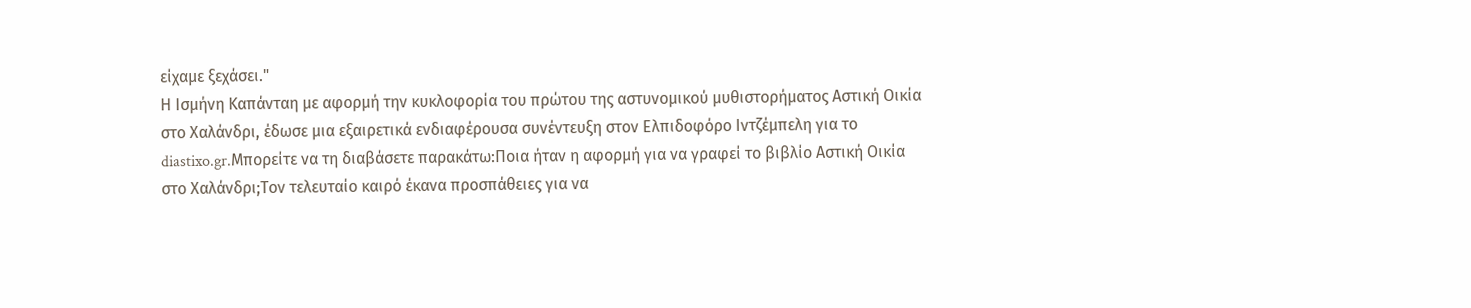είχαμε ξεχάσει."
Η Ισμήνη Καπάνταη με αφορμή την κυκλοφορία του πρώτου της αστυνομικού μυθιστορήματος Αστική Οικία στο Χαλάνδρι, έδωσε μια εξαιρετικά ενδιαφέρουσα συνέντευξη στον Ελπιδοφόρο Ιντζέμπελη για το diastixo.gr.Μπορείτε να τη διαβάσετε παρακάτω:Ποια ήταν η αφορμή για να γραφεί το βιβλίο Αστική Οικία στο Χαλάνδρι;Τον τελευταίο καιρό έκανα προσπάθειες για να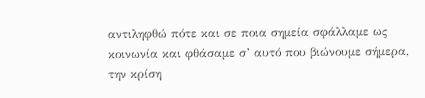αντιληφθώ πότε και σε ποια σημεία σφάλλαμε ως κοινωνία και φθάσαμε σ’ αυτό που βιώνουμε σήμερα, την κρίση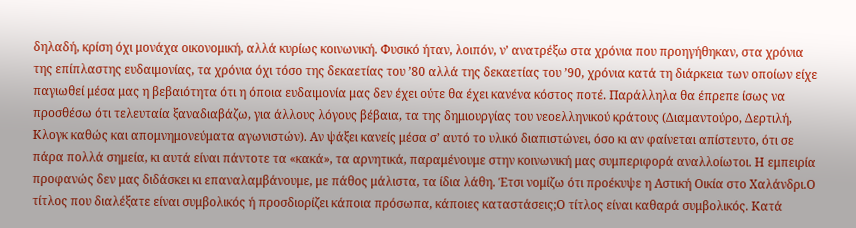δηλαδή, κρίση όχι μονάχα οικονομική, αλλά κυρίως κοινωνική. Φυσικό ήταν, λοιπόν, ν’ ανατρέξω στα χρόνια που προηγήθηκαν, στα χρόνια της επίπλαστης ευδαιμονίας, τα χρόνια όχι τόσο της δεκαετίας του ’80 αλλά της δεκαετίας του ’90, χρόνια κατά τη διάρκεια των οποίων είχε παγιωθεί μέσα μας η βεβαιότητα ότι η όποια ευδαιμονία μας δεν έχει ούτε θα έχει κανένα κόστος ποτέ. Παράλληλα θα έπρεπε ίσως να προσθέσω ότι τελευταία ξαναδιαβάζω, για άλλους λόγους βέβαια, τα της δημιουργίας του νεοελληνικού κράτους (Διαμαντούρο, Δερτιλή, Κλογκ καθώς και απομνημονεύματα αγωνιστών). Αν ψάξει κανείς μέσα σ’ αυτό το υλικό διαπιστώνει, όσο κι αν φαίνεται απίστευτο, ότι σε πάρα πολλά σημεία, κι αυτά είναι πάντοτε τα «κακά», τα αρνητικά, παραμένουμε στην κοινωνική μας συμπεριφορά αναλλοίωτοι. Η εμπειρία προφανώς δεν μας διδάσκει κι επαναλαμβάνουμε, με πάθος μάλιστα, τα ίδια λάθη. Έτσι νομίζω ότι προέκυψε η Αστική Οικία στο Χαλάνδρι.Ο τίτλος που διαλέξατε είναι συμβολικός ή προσδιορίζει κάποια πρόσωπα, κάποιες καταστάσεις;Ο τίτλος είναι καθαρά συμβολικός. Κατά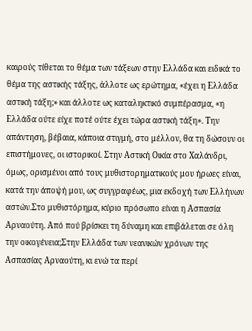καιρούς τίθεται το θέμα των τάξεων στην Ελλάδα και ειδικά το θέμα της αστικής τάξης, ἀλλοτε ως ερώτημα, «έχει η Ελλάδα αστική τάξη;» και άλλοτε ως καταληκτικό συμπέρασμα, «η Ελλάδα ούτε είχε ποτέ ούτε έχει τώρα αστική τάξη». Την απάντηση, βέβαια, κάποια στιγμή, στο μέλλον, θα τη δώσουν οι επιστήμονες, οι ιστορικοί. Στην Αστική Οικία στο Χαλάνδρι, όμως, ορισμένοι από τους μυθιστορηματικούς μου ήρωες είναι, κατά την άποψή μου, ως συγγραφέως, μια εκδοχή των Ελλήνων αστών.Στο μυθιστόρημα, κύριο πρόσωπο είναι η Ασπασία Αρναούτη. Από πού βρίσκει τη δύναμη και επιβάλεται σε όλη την οικογένεια;Στην Ελλάδα των νεανικών χρόνων της Ασπασίας Αρναούτη, κι ενώ τα περί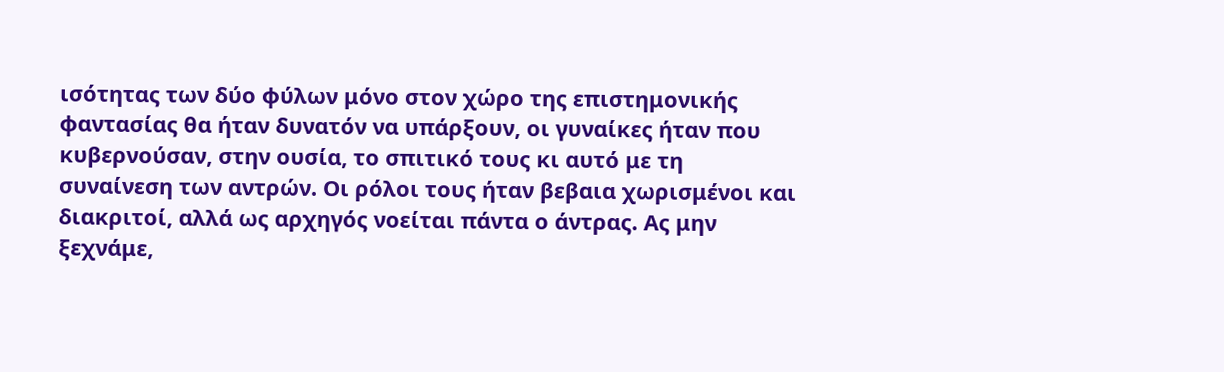ισότητας των δύο φύλων μόνο στον χώρο της επιστημονικής φαντασίας θα ήταν δυνατόν να υπάρξουν, οι γυναίκες ήταν που κυβερνούσαν, στην ουσία, το σπιτικό τους κι αυτό με τη συναίνεση των αντρών. Οι ρόλοι τους ήταν βεβαια χωρισμένοι και διακριτοί, αλλά ως αρχηγός νοείται πάντα ο άντρας. Ας μην ξεχνάμε,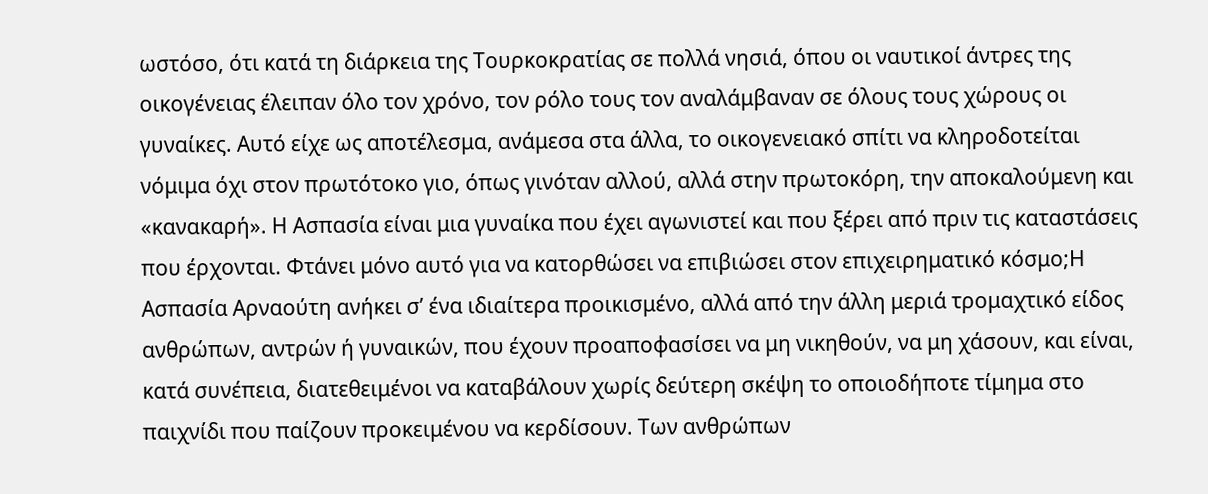ωστόσο, ότι κατά τη διάρκεια της Τουρκοκρατίας σε πολλά νησιά, όπου οι ναυτικοί άντρες της οικογένειας έλειπαν όλο τον χρόνο, τον ρόλο τους τον αναλάμβαναν σε όλους τους χώρους οι γυναίκες. Αυτό είχε ως αποτέλεσμα, ανάμεσα στα άλλα, το οικογενειακό σπίτι να κληροδοτείται νόμιμα όχι στον πρωτότοκο γιο, όπως γινόταν αλλού, αλλά στην πρωτοκόρη, την αποκαλούμενη και «κανακαρή». Η Ασπασία είναι μια γυναίκα που έχει αγωνιστεί και που ξέρει από πριν τις καταστάσεις που έρχονται. Φτάνει μόνο αυτό για να κατορθώσει να επιβιώσει στον επιχειρηματικό κόσμο;Η Ασπασία Αρναούτη ανήκει σ’ ένα ιδιαίτερα προικισμένο, αλλά από την άλλη μεριά τρομαχτικό είδος ανθρώπων, αντρών ή γυναικών, που έχουν προαποφασίσει να μη νικηθούν, να μη χάσουν, και είναι, κατά συνέπεια, διατεθειμένοι να καταβάλουν χωρίς δεύτερη σκέψη το οποιοδήποτε τίμημα στο παιχνίδι που παίζουν προκειμένου να κερδίσουν. Των ανθρώπων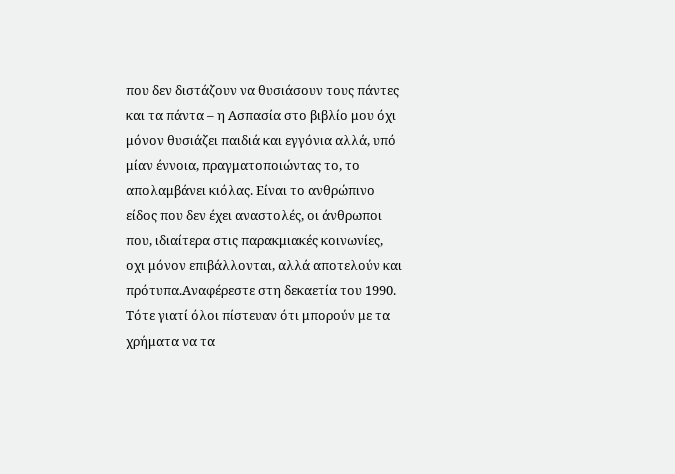που δεν διστάζουν να θυσιάσουν τους πάντες και τα πάντα – η Ασπασία στο βιβλίο μου όχι μόνον θυσιάζει παιδιά και εγγόνια αλλά, υπό μίαν έννοια, πραγματοποιώντας το, το απολαμβάνει κιόλας. Είναι το ανθρώπινο είδος που δεν έχει αναστολές, οι άνθρωποι που, ιδιαίτερα στις παρακμιακές κοινωνίες, οχι μόνον επιβάλλονται, αλλά αποτελούν και πρότυπα.Αναφέρεστε στη δεκαετία του 1990. Τότε γιατί όλοι πίστευαν ότι μπορούν με τα χρήματα να τα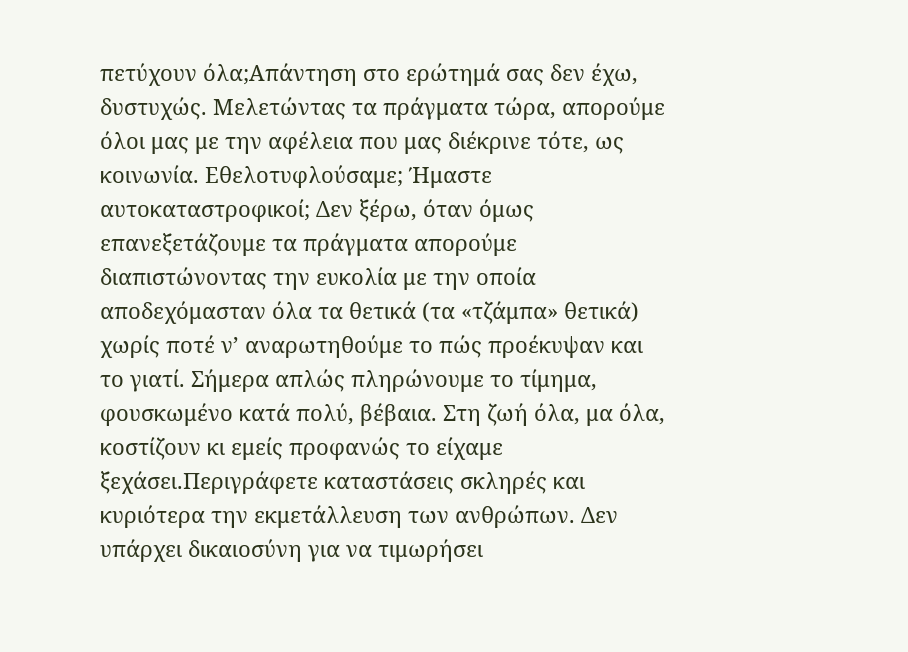πετύχουν όλα;Απάντηση στο ερώτημά σας δεν έχω, δυστυχώς. Μελετώντας τα πράγματα τώρα, απορούμε όλοι μας με την αφέλεια που μας διέκρινε τότε, ως κοινωνία. Εθελοτυφλούσαμε; Ήμαστε αυτοκαταστροφικοί; Δεν ξέρω, όταν όμως επανεξετάζουμε τα πράγματα απορούμε διαπιστώνοντας την ευκολία με την οποία αποδεχόμασταν όλα τα θετικά (τα «τζάμπα» θετικά) χωρίς ποτέ ν’ αναρωτηθούμε το πώς προέκυψαν και το γιατί. Σήμερα απλώς πληρώνουμε το τίμημα, φουσκωμένο κατά πολύ, βέβαια. Στη ζωή όλα, μα όλα, κοστίζουν κι εμείς προφανώς το είχαμε ξεχάσει.Περιγράφετε καταστάσεις σκληρές και κυριότερα την εκμετάλλευση των ανθρώπων. Δεν υπάρχει δικαιοσύνη για να τιμωρήσει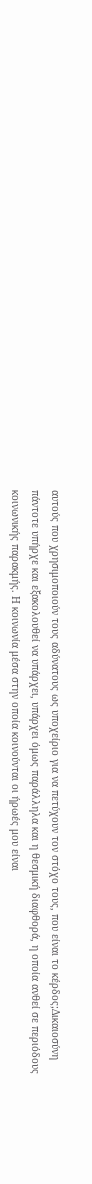αυτούς που χρησιμοποιούν τους αδύνατους ως υποχείριο για να πετύχουν τον στόχο τους, που είναι το κέρδος;Δικαιοσύνη πάντοτε υπήρχε και εξακολουθεί να υπάρχει, υπάρχει όμως παράλληλα και η θεσμική διαφθορά, η οποία ανθεί σε περιόδους κοινωνικής παρακμής. Η κοινωνία μέσα στην οποία κοινούνται οι ήρωές μου είναι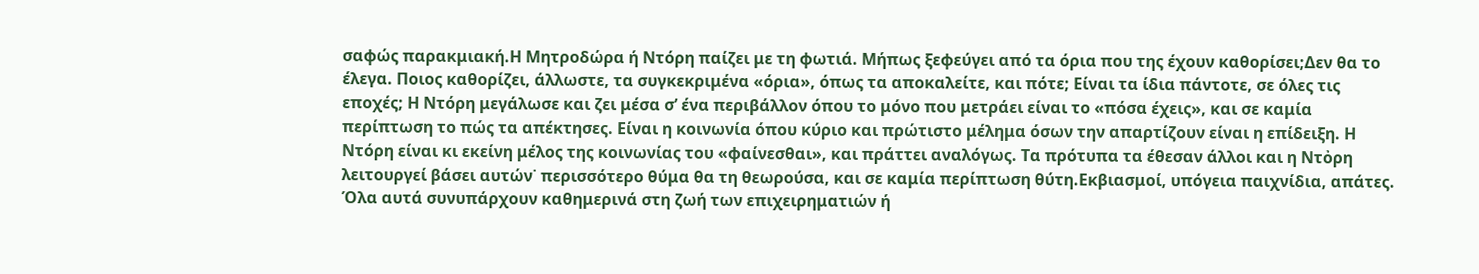σαφώς παρακμιακή.Η Μητροδώρα ή Ντόρη παίζει με τη φωτιά. Μήπως ξεφεύγει από τα όρια που της έχουν καθορίσει;Δεν θα το έλεγα. Ποιος καθορίζει, άλλωστε, τα συγκεκριμένα «όρια», όπως τα αποκαλείτε, και πότε; Είναι τα ίδια πάντοτε, σε όλες τις εποχές; Η Ντόρη μεγάλωσε και ζει μέσα σ’ ένα περιβάλλον όπου το μόνο που μετράει είναι το «πόσα έχεις», και σε καμία περίπτωση το πώς τα απέκτησες. Είναι η κοινωνία όπου κύριο και πρώτιστο μέλημα όσων την απαρτίζουν είναι η επίδειξη. Η Ντόρη είναι κι εκείνη μέλος της κοινωνίας του «φαίνεσθαι», και πράττει αναλόγως. Τα πρότυπα τα έθεσαν άλλοι και η Ντὀρη λειτουργεί βάσει αυτών˙ περισσότερο θύμα θα τη θεωρούσα, και σε καμία περίπτωση θύτη.Εκβιασμοί, υπόγεια παιχνίδια, απάτες. Όλα αυτά συνυπάρχουν καθημερινά στη ζωή των επιχειρηματιών ή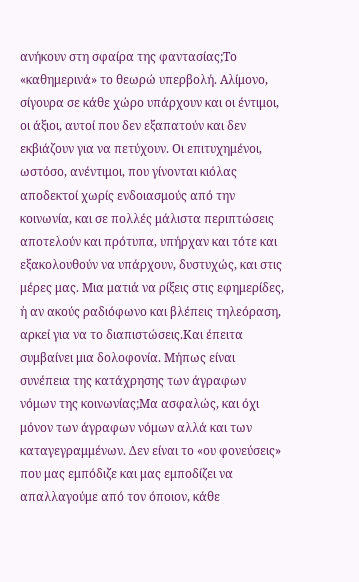ανήκουν στη σφαίρα της φαντασίας;Το «καθημερινά» το θεωρώ υπερβολή. Αλίμονο, σίγουρα σε κάθε χώρο υπάρχουν και οι έντιμοι, οι άξιοι, αυτοί που δεν εξαπατούν και δεν εκβιάζουν για να πετύχουν. Οι επιτυχημένοι, ωστόσο, ανέντιμοι, που γίνονται κιόλας αποδεκτοί χωρίς ενδοιασμούς από την κοινωνία, και σε πολλές μάλιστα περιπτώσεις αποτελούν και πρότυπα, υπήρχαν και τότε και εξακολουθούν να υπάρχουν, δυστυχώς, και στις μέρες μας. Μια ματιά να ρίξεις στις εφημερίδες, ἠ αν ακούς ραδιόφωνο και βλέπεις τηλεόραση, αρκεί για να το διαπιστώσεις.Και έπειτα συμβαίνει μια δολοφονία. Μήπως είναι συνέπεια της κατάχρησης των άγραφων νόμων της κοινωνίας;Μα ασφαλώς, και όχι μόνον των άγραφων νόμων αλλά και των καταγεγραμμένων. Δεν είναι το «ου φονεύσεις» που μας εμπόδιζε και μας εμποδίζει να απαλλαγούμε από τον όποιον, κάθε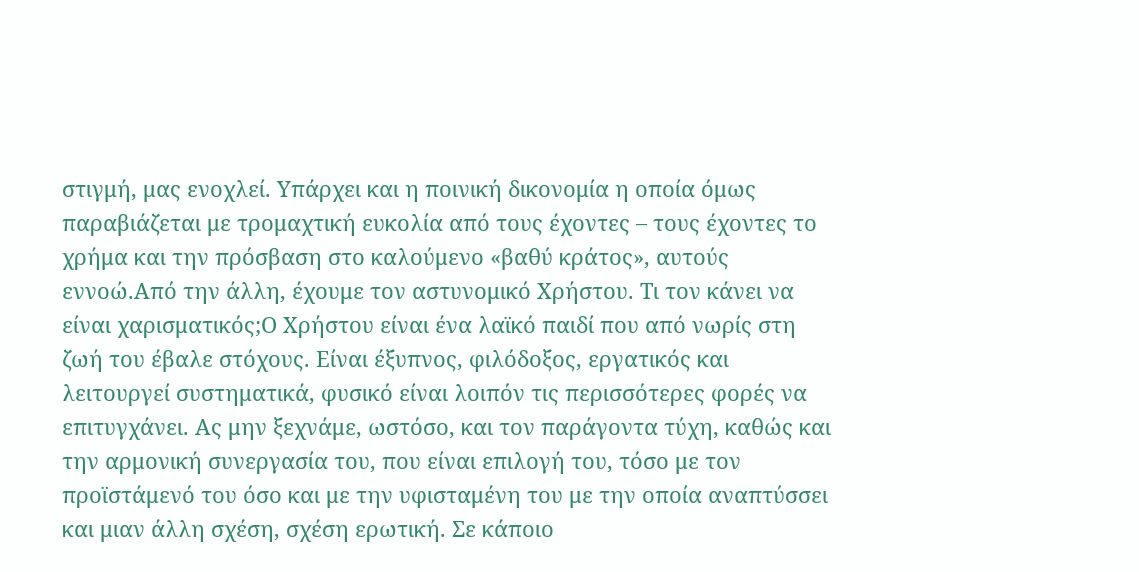στιγμή, μας ενοχλεί. Υπάρχει και η ποινική δικονομία η οποία όμως παραβιάζεται με τρομαχτική ευκολία από τους έχοντες – τους έχοντες το χρήμα και την πρόσβαση στο καλούμενο «βαθύ κράτος», αυτούς εννοώ.Από την άλλη, έχουμε τον αστυνομικό Χρήστου. Τι τον κάνει να είναι χαρισματικός;Ο Χρήστου είναι ένα λαϊκό παιδί που από νωρίς στη ζωή του έβαλε στόχους. Είναι έξυπνος, φιλόδοξος, εργατικός και λειτουργεί συστηματικά, φυσικό είναι λοιπόν τις περισσότερες φορές να επιτυγχάνει. Ας μην ξεχνάμε, ωστόσο, και τον παράγοντα τύχη, καθώς και την αρμονική συνεργασία του, που είναι επιλογή του, τόσο με τον προϊστάμενό του όσο και με την υφισταμένη του με την οποία αναπτύσσει και μιαν άλλη σχέση, σχέση ερωτική. Σε κάποιο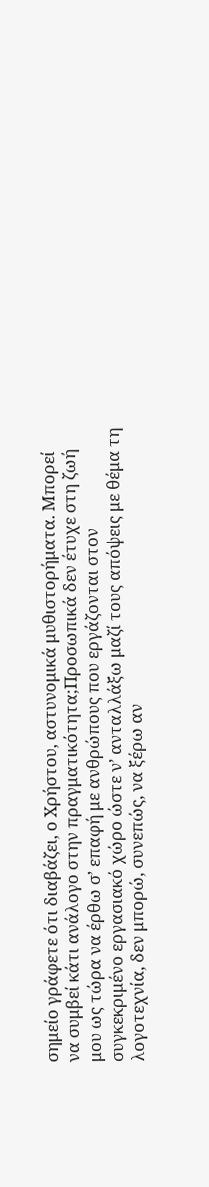σημείο γράφετε ότι διαβάζει, ο Χρήστου, αστυνομικά μυθιστορήματα. Μπορεί να συμβεί κάτι ανάλογο στην πραγματικότητα;Προσωπικά δεν έτυχε στη ζωή μου ως τώρα να έρθω σ’ επαφή με ανθρώπους που εργάζονται στον συγκεκριμένο εργασιακό χώρο ώστε ν’ ανταλλάξω μαζί τους απόψεις με θέμα τη λογοτεχνία, δεν μπορώ, συνεπώς, να ξέρω αν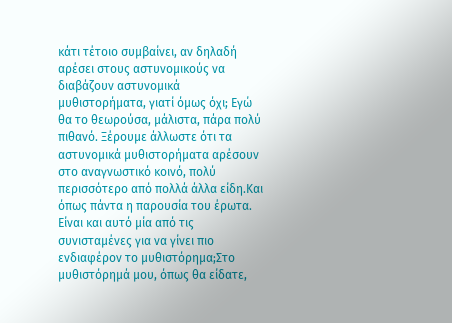κάτι τέτοιο συμβαίνει, αν δηλαδή αρέσει στους αστυνομικούς να διαβάζουν αστυνομικά μυθιστορήματα, γιατί όμως όχι; Εγώ θα το θεωρούσα, μάλιστα, πάρα πολύ πιθανό. Ξέρουμε άλλωστε ότι τα αστυνομικά μυθιστορήματα αρέσουν στο αναγνωστικό κοινό, πολύ περισσότερο από πολλά άλλα είδη.Και όπως πάντα η παρουσία του έρωτα. Είναι και αυτό μία από τις συνισταμένες για να γίνει πιο ενδιαφέρον το μυθιστόρημα;Στο μυθιστόρημά μου, όπως θα είδατε,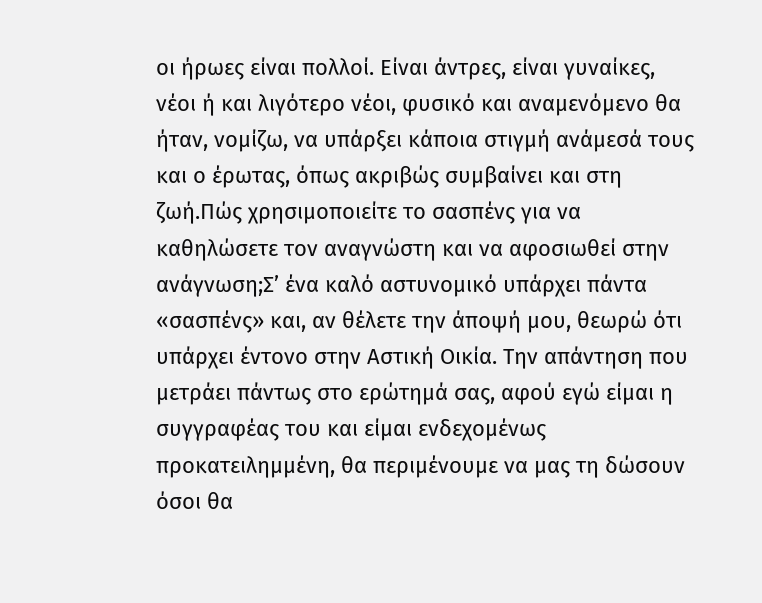οι ήρωες είναι πολλοί. Είναι άντρες, είναι γυναίκες, νέοι ή και λιγότερο νέοι, φυσικό και αναμενόμενο θα ήταν, νομίζω, να υπάρξει κάποια στιγμή ανάμεσά τους και ο έρωτας, όπως ακριβώς συμβαίνει και στη ζωή.Πώς χρησιμοποιείτε το σασπένς για να καθηλώσετε τον αναγνώστη και να αφοσιωθεί στην ανάγνωση;Σ’ ένα καλό αστυνομικό υπάρχει πάντα «σασπένς» και, αν θέλετε την άποψή μου, θεωρώ ότι υπάρχει έντονο στην Αστική Οικία. Την απάντηση που μετράει πάντως στο ερώτημά σας, αφού εγώ είμαι η συγγραφέας του και είμαι ενδεχομένως προκατειλημμένη, θα περιμένουμε να μας τη δώσουν όσοι θα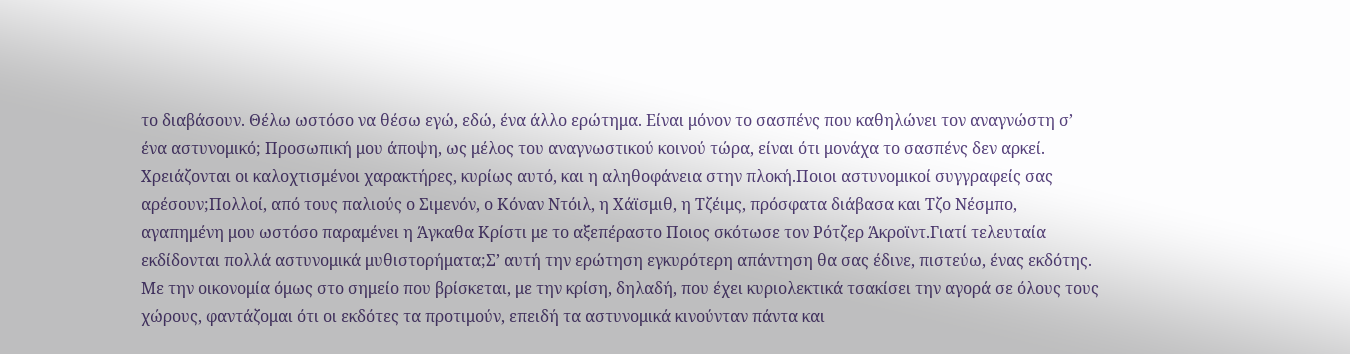το διαβάσουν. Θέλω ωστόσο να θέσω εγώ, εδώ, ένα άλλο ερώτημα. Είναι μόνον το σασπένς που καθηλώνει τον αναγνώστη σ’ ένα αστυνομικό; Προσωπική μου άποψη, ως μέλος του αναγνωστικού κοινού τώρα, είναι ότι μονάχα το σασπένς δεν αρκεί. Χρειάζονται οι καλοχτισμένοι χαρακτήρες, κυρίως αυτό, και η αληθοφάνεια στην πλοκή.Ποιοι αστυνομικοί συγγραφείς σας αρέσουν;Πολλοί, από τους παλιούς ο Σιμενόν, ο Κόναν Ντόιλ, η Χάϊσμιθ, η Τζέιμς, πρόσφατα διάβασα και Τζο Νέσμπο, αγαπημένη μου ωστόσο παραμένει η Άγκαθα Κρίστι με το αξεπέραστο Ποιος σκότωσε τον Ρότζερ Άκροϊντ.Γιατί τελευταία εκδίδονται πολλά αστυνομικά μυθιστορήματα;Σ’ αυτή την ερώτηση εγκυρότερη απάντηση θα σας έδινε, πιστεύω, ένας εκδότης. Με την οικονομία όμως στο σημείο που βρίσκεται, με την κρίση, δηλαδή, που έχει κυριολεκτικά τσακίσει την αγορά σε όλους τους χώρους, φαντάζομαι ότι οι εκδότες τα προτιμούν, επειδή τα αστυνομικά κινούνταν πάντα και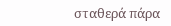σταθερά πάρα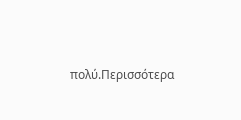πολύ.Περισσότερα